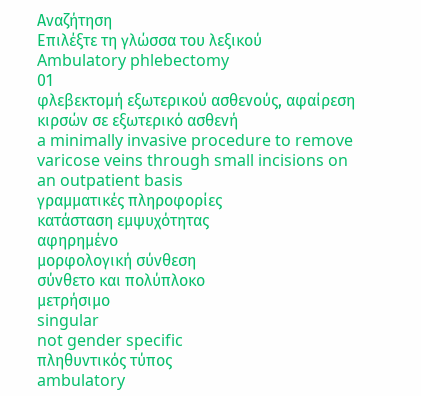Αναζήτηση
Επιλέξτε τη γλώσσα του λεξικού
Ambulatory phlebectomy
01
φλεβεκτομή εξωτερικού ασθενούς, αφαίρεση κιρσών σε εξωτερικό ασθενή
a minimally invasive procedure to remove varicose veins through small incisions on an outpatient basis
γραμματικές πληροφορίες
κατάσταση εμψυχότητας
αφηρημένο
μορφολογική σύνθεση
σύνθετο και πολύπλοκο
μετρήσιμο
singular
not gender specific
πληθυντικός τύπος
ambulatory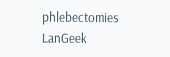phlebectomies
LanGeek